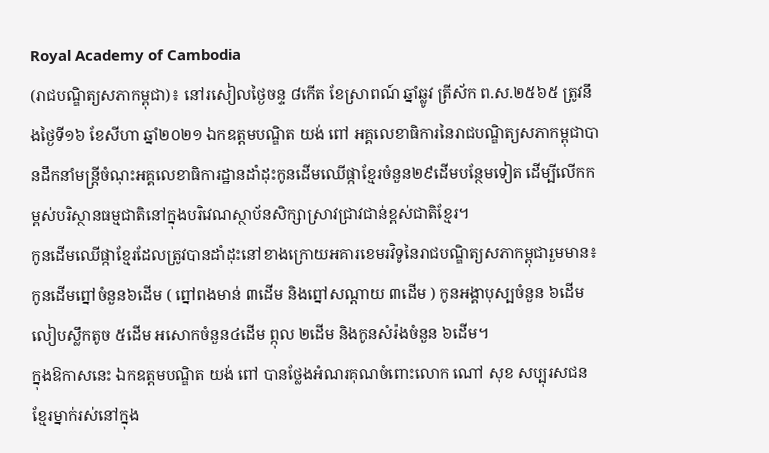Royal Academy of Cambodia
(រាជបណ្ឌិត្យសភាកម្ពុជា)៖ នៅរសៀលថ្ងៃចន្ទ ៨កើត ខែស្រាពណ៍ ឆ្នាំឆ្លូវ ត្រីស័ក ព.ស.២៥៦៥ ត្រូវនឹងថ្ងៃទី១៦ ខែសីហា ឆ្នាំ២០២១ ឯកឧត្តមបណ្ឌិត យង់ ពៅ អគ្គលេខាធិការនៃរាជបណ្ឌិត្យសភាកម្ពុជាបានដឹកនាំមន្ត្រីចំណុះអគ្គលេខាធិការដ្ឋានដាំដុះកូនដើមឈើផ្កាខ្មែរចំនួន២៩ដើមបន្ថែមទៀត ដើម្បីលើកកម្ពស់បរិស្ថានធម្មជាតិនៅក្នុងបរិវេណស្ថាប័នសិក្សាស្រាវជ្រាវជាន់ខ្ពស់ជាតិខ្មែរ។
កូនដើមឈើផ្កាខ្មែរដែលត្រូវបានដាំដុះនៅខាងក្រោយអគារខេមរវិទូនៃរាជបណ្ឌិត្យសភាកម្ពុជារួមមាន៖ កូនដើមព្នៅចំនួន៦ដើម ( ព្នៅពងមាន់ ៣ដើម និងព្នៅសណ្តាយ ៣ដើម ) កូនអង្គាបុស្បចំនួន ៦ដើមលៀបស្លឹកតូច ៥ដើម អសោកចំនួន៤ដើម ព្កុល ២ដើម និងកូនសំរ៉ងចំនួន ៦ដើម។
ក្នុងឱកាសនេះ ឯកឧត្តមបណ្ឌិត យង់ ពៅ បានថ្លែងអំណរគុណចំពោះលោក ណៅ សុខ សប្បុរសជនខ្មែរម្នាក់រស់នៅក្នុង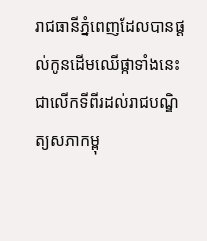រាជធានីភ្នំពេញដែលបានផ្តល់កូនដើមឈើផ្កាទាំងនេះជាលើកទីពីរដល់រាជបណ្ឌិត្យសភាកម្ពុ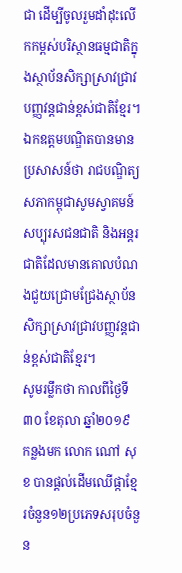ជា ដើម្បីចូលរួមដាំដុះលើកកម្ពស់បរិស្ថានធម្មជាតិក្នុងស្ថាប័នសិក្សាស្រាវជ្រាវបញ្ញវន្តជាន់ខ្ពស់ជាតិខ្មែរ។ ឯកឧត្តមបណ្ឌិតបានមានប្រសាសន៍ថា រាជបណ្ឌិត្យសភាកម្ពុជាសូមស្វាគមន៍សប្បុរសជនជាតិ និងអន្តរជាតិដែលមានគោលបំណងជួយជ្រោមជ្រែងស្ថាប័នសិក្សាស្រាវជ្រាវបញ្ញវន្តជាន់ខ្ពស់ជាតិខ្មែរ។
សូមរម្លឹកថា កាលពីថ្ងៃទី៣០ ខែតុលា ឆ្នាំ២០១៩ កន្លងមក លោក ណៅ សុខ បានផ្តល់ដើមឈើផ្កាខ្មែរចំនួន១២ប្រភេទសរុបចំនួន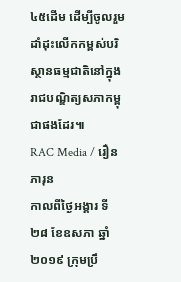៤៥ដើម ដើម្បីចូលរួមដាំដុះលើកកម្ពស់បរិស្ថានធម្មជាតិនៅក្នុងរាជបណ្ឌិត្យសភាកម្ពុជាផងដែរ៕
RAC Media / រឿន ភារុន
កាលពីថ្ងៃអង្គារ ទី២៨ ខែឧសភា ឆ្នាំ២០១៩ ក្រុមប្រឹ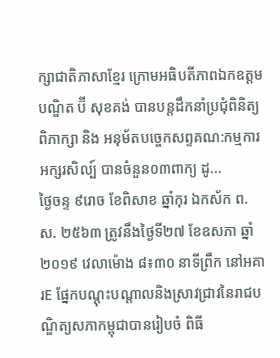ក្សាជាតិភាសាខ្មែរ ក្រោមអធិបតីភាពឯកឧត្តមបណ្ឌិត ប៊ី សុខគង់ បានបន្តដឹកនាំប្រជុំពិនិត្យ ពិភាក្សា និង អនុម័តបច្ចេកសព្ទគណ:កម្មការអក្សរសិល្ប៍ បានចំនួន០៣ពាក្យ ដូ...
ថ្ងៃចន្ទ ៩រោច ខែពិសាខ ឆ្នាំកុរ ឯកស័ក ព.ស. ២៥៦៣ ត្រូវនឹងថ្ងៃទី២៧ ខែឧសភា ឆ្នាំ២០១៩ វេលាម៉ោង ៨៖៣០ នាទីព្រឹក នៅអគារE ផ្នែកបណ្តុះបណ្តាលនិងស្រាវជ្រាវនៃរាជបណ្ឌិត្យសភាកម្ពុជាបានរៀបចំ ពិធី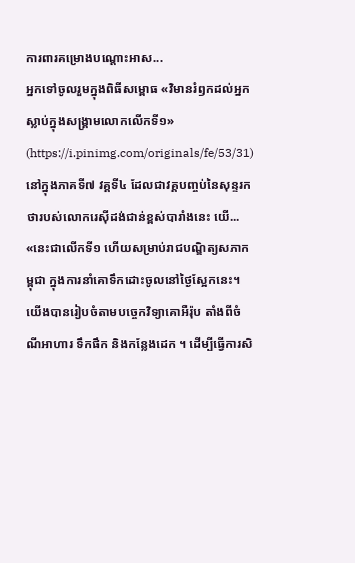ការពារគម្រោងបណ្តោះអាស...
អ្នកទៅចូលរួមក្នុងពិធីសម្ពោធ «វិមានរំឭកដល់អ្នកស្លាប់ក្នុងសង្គ្រាមលោកលើកទី១» (https://i.pinimg.com/originals/fe/53/31)នៅក្នុងភាគទី៧ វគ្គទី៤ ដែលជាវគ្គបញ្ចប់នៃសុន្ទរកថារបស់លោករេស៊ីដង់ជាន់ខ្ពស់បារាំងនេះ យើ...
«នេះជាលើកទី១ ហើយសម្រាប់រាជបណ្ឌិត្យសភាកម្ពុជា ក្នុងការនាំគោទឹកដោះចូលនៅថ្ងៃស្អែកនេះ។ យើងបានរៀបចំតាមបច្ចេកវិទ្យាគោអឺរ៉ុប តាំងពីចំណីអាហារ ទឹកផឹក និងកន្លែងដេក ។ ដើម្បីធ្វើការសិ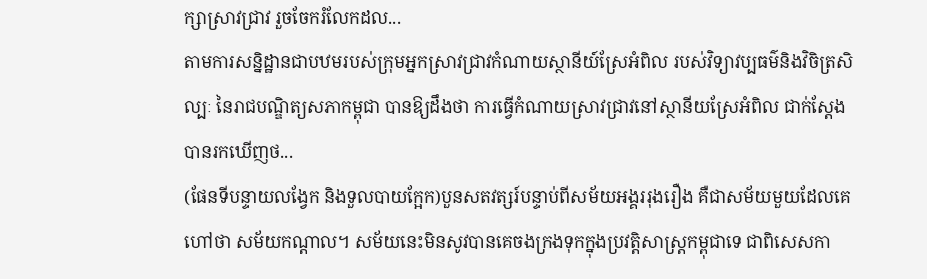ក្សាស្រាវជ្រាវ រួចចែករំលែកដល...
តាមការសន្និដ្ឋានជាបឋមរបស់ក្រុមអ្នកស្រាវជ្រាវកំណាយស្ថានីយ៍ស្រែអំពិល របស់វិទ្យាវប្បធម៌និងវិចិត្រសិល្បៈ នៃរាជបណ្ឌិត្យសភាកម្ពុជា បានឱ្យដឹងថា ការធ្វើកំណាយស្រាវជ្រាវនៅស្ថានីយស្រែអំពិល ជាក់ស្តែង បានរកឃើញថ...
(ផែនទីបន្ទាយលង្វែក និងទួលបាយក្អែក)បួនសតវត្សរ៍បន្ទាប់ពីសម័យអង្គររុងរឿង គឺជាសម័យមួយដែលគេហៅថា សម័យកណ្តាល។ សម័យនេះមិនសូវបានគេចងក្រងទុកក្នុងប្រវត្តិសាស្រ្តកម្ពុជាទេ ជាពិសេសកា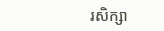រសិក្សា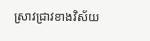ស្រាវជ្រាវខាងវិស័យ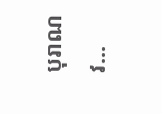បុរាណវ...